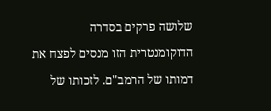שלושה פרקים בסדרה הדוקומנטרית הזו מנסים לפצח את דמותו של הרמב"ם. לזכותו של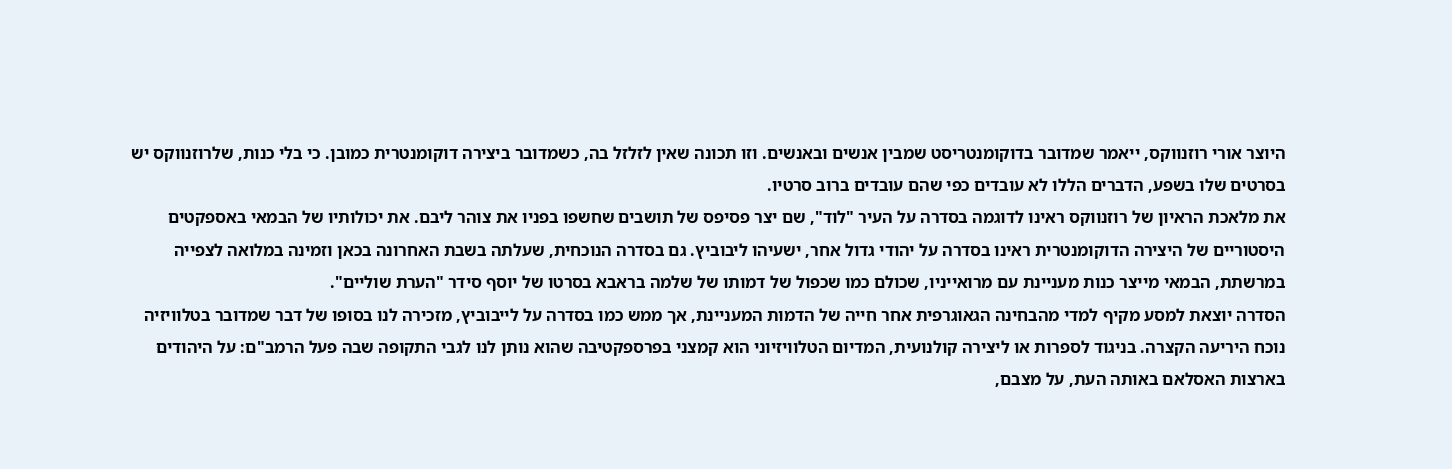היוצר אורי רוזנווקס, ייאמר שמדובר בדוקומנטריסט שמבין אנשים ובאנשים. וזו תכונה שאין לזלזל בה, כשמדובר ביצירה דוקומנטרית כמובן. כי בלי כנות, שלרוזנווקס יש בסרטים שלו בשפע, הדברים הללו לא עובדים כפי שהם עובדים ברוב סרטיו.
את מלאכת הראיון של רוזנווקס ראינו לדוגמה בסדרה על העיר "לוד", שם יצר פסיפס של תושבים שחשפו בפניו את צוהר ליבם. את יכולותיו של הבמאי באספקטים היסטוריים של היצירה הדוקומנטרית ראינו בסדרה על יהודי גדול אחר, ישעיהו ליבוביץ. גם בסדרה הנוכחית, שעלתה בשבת האחרונה בכאן וזמינה במלואה לצפייה במרשתת, הבמאי מייצר כנות מעניינת עם מרואייניו, שכולם כמו שכפול של דמותו של שלמה בראבא בסרטו של יוסף סידר "הערת שוליים".
הסדרה יוצאת למסע מקיף למדי מהבחינה הגאוגרפית אחר חייה של הדמות המעניינת, אך ממש כמו בסדרה על לייבוביץ, מזכירה לנו בסופו של דבר שמדובר בטלוויזיה נוכח היריעה הקצרה. בניגוד לספרות או ליצירה קולנועית, המדיום הטלוויזיוני הוא קמצני בפרספקטיבה שהוא נותן לנו לגבי התקופה שבה פעל הרמב"ם: על היהודים בארצות האסלאם באותה העת, על מצבם,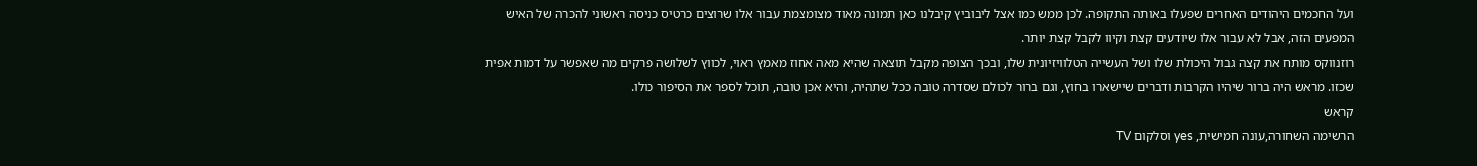ועל החכמים היהודים האחרים שפעלו באותה התקופה. לכן ממש כמו אצל ליבוביץ קיבלנו כאן תמונה מאוד מצומצמת עבור אלו שרוצים כרטיס כניסה ראשוני להכרה של האיש המפעים הזה, אבל לא עבור אלו שיודעים קצת וקיוו לקבל קצת יותר.
רוזנווקס מותח את קצה גבול היכולת שלו ושל העשייה הטלוויזיונית שלו, ובכך הצופה מקבל תוצאה שהיא מאה אחוז מאמץ ראוי, לכווץ לשלושה פרקים מה שאפשר על דמות אפית שכזו. מראש היה ברור שיהיו הקרבות ודברים שיישארו בחוץ, וגם ברור לכולם שסדרה טובה ככל שתהיה, והיא אכן טובה, תוכל לספר את הסיפור כולו.
קראש
הרשימה השחורה,עונה חמישית, yes וסלקום TV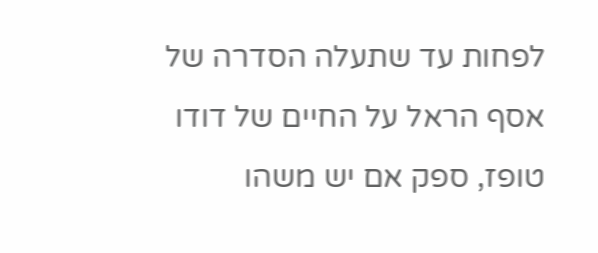לפחות עד שתעלה הסדרה של אסף הראל על החיים של דודו טופז, ספק אם יש משהו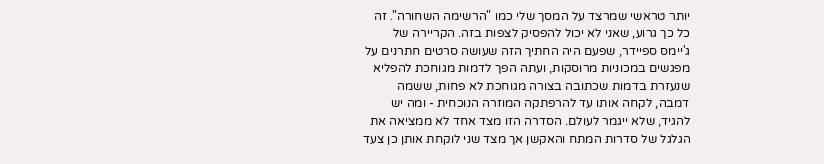יותר טראשי שמרצד על המסך שלי כמו "הרשימה השחורה". זה כל כך גרוע, שאני לא יכול להפסיק לצפות בזה. הקריירה של ג'יימס ספיידר, שפעם היה החתיך הזה שעושה סרטים חתרנים על מפגשים במכוניות מרוסקות, ועתה הפך לדמות מגוחכת להפליא שנעזרת בדמות שכתובה בצורה מגוחכת לא פחות, ששמה דמבה, לקחה אותו עד להרפתקה המוזרה הנוכחית - ומה יש להגיד, שלא ייגמר לעולם. הסדרה הזו מצד אחד לא ממציאה את הגלגל של סדרות המתח והאקשן אך מצד שני לוקחת אותן כן צעד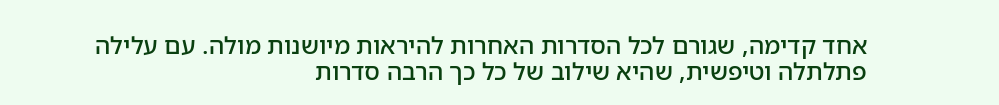אחד קדימה, שגורם לכל הסדרות האחרות להיראות מיושנות מולה. עם עלילה פתלתלה וטיפשית, שהיא שילוב של כל כך הרבה סדרות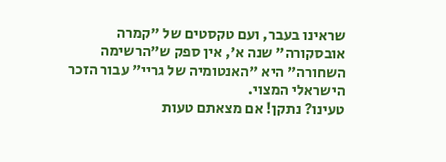שראינו בעבר, ועם טקסטים של "קמרה אובסקורה" שנה א', אין ספק ש"הרשימה השחורה" היא "האנטומיה של גריי" עבור הזכר הישראלי המצוי.
טעינו? נתקן! אם מצאתם טעות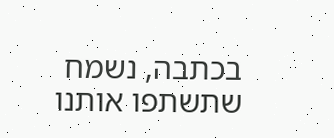בכתבה, נשמח שתשתפו אותנו